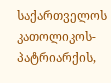საქართველოს კათოლიკოს-პატრიარქის,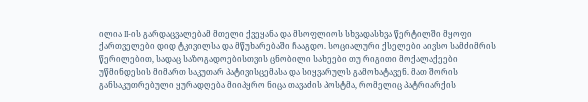ილია II-ის გარდაცვალებამ მთელი ქვეყანა და მსოფლიოს სხვადასხვა წერტილში მყოფი ქართველები დიდ ტკივილსა და მწუხარებაში ჩააგდო. სოციალური ქსელები აივსო სამძიმრის წერილებით, სადაც საზოგადოებისთვის ცნობილი სახეები თუ რიგითი მოქალაქეები უწმინდესის მიმართ საკუთარ პატივისცემასა და სიყვარულს გამოხატავენ. მათ შორის განსაკუთრებული ყურადღება მიიპყრო ნიცა თავაძის პოსტმა, რომელიც პატრიარქის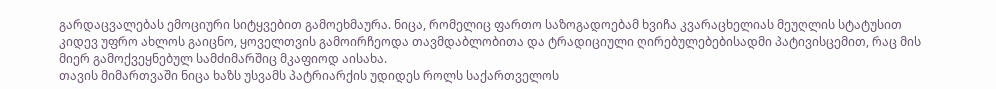გარდაცვალებას ემოციური სიტყვებით გამოეხმაურა. ნიცა, რომელიც ფართო საზოგადოებამ ხვიჩა კვარაცხელიას მეუღლის სტატუსით კიდევ უფრო ახლოს გაიცნო, ყოველთვის გამოირჩეოდა თავმდაბლობითა და ტრადიციული ღირებულებებისადმი პატივისცემით, რაც მის მიერ გამოქვეყნებულ სამძიმარშიც მკაფიოდ აისახა.
თავის მიმართვაში ნიცა ხაზს უსვამს პატრიარქის უდიდეს როლს საქართველოს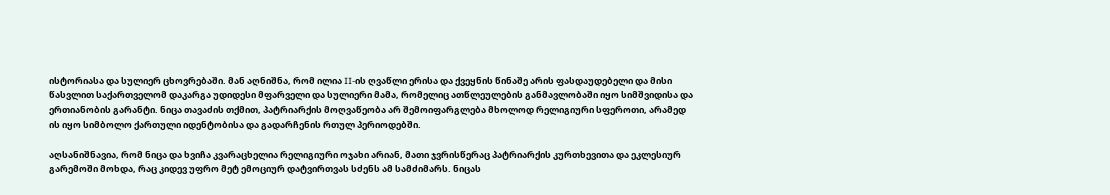ისტორიასა და სულიერ ცხოვრებაში. მან აღნიშნა, რომ ილია II-ის ღვაწლი ერისა და ქვეყნის წინაშე არის ფასდაუდებელი და მისი წასვლით საქართველომ დაკარგა უდიდესი მფარველი და სულიერი მამა, რომელიც ათწლეულების განმავლობაში იყო სიმშვიდისა და ერთიანობის გარანტი. ნიცა თავაძის თქმით, პატრიარქის მოღვაწეობა არ შემოიფარგლება მხოლოდ რელიგიური სფეროთი, არამედ ის იყო სიმბოლო ქართული იდენტობისა და გადარჩენის რთულ პერიოდებში.

აღსანიშნავია, რომ ნიცა და ხვიჩა კვარაცხელია რელიგიური ოჯახი არიან, მათი ჯვრისწერაც პატრიარქის კურთხევითა და ეკლესიურ გარემოში მოხდა, რაც კიდევ უფრო მეტ ემოციურ დატვირთვას სძენს ამ სამძიმარს. ნიცას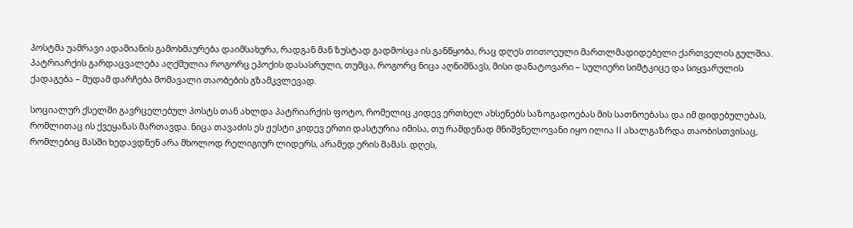პოსტმა უამრავი ადამიანის გამოხმაურება დაიმსახურა, რადგან მან ზუსტად გადმოსცა ის განწყობა, რაც დღეს თითოეული მართლმადიდებელი ქართველის გულშია. პატრიარქის გარდაცვალება აღქმულია როგორც ეპოქის დასასრული, თუმცა, როგორც ნიცა აღნიშნავს, მისი დანატოვარი – სულიერი სიმტკიცე და სიყვარულის ქადაგება – მუდამ დარჩება მომავალი თაობების გზამკვლევად.

სოციალურ ქსელში გავრცელებულ პოსტს თან ახლდა პატრიარქის ფოტო, რომელიც კიდევ ერთხელ ახსენებს საზოგადოებას მის სათნოებასა და იმ დიდებულებას, რომლითაც ის ქვეყანას მართავდა. ნიცა თავაძის ეს ჟესტი კიდევ ერთი დასტურია იმისა, თუ რამდენად მნიშვნელოვანი იყო ილია II ახალგაზრდა თაობისთვისაც, რომლებიც მასში ხედავდნენ არა მხოლოდ რელიგიურ ლიდერს, არამედ ერის მამას. დღეს,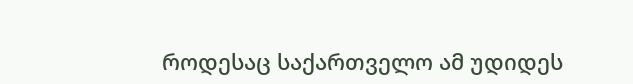როდესაც საქართველო ამ უდიდეს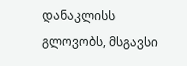დანაკლისს გლოვობს, მსგავსი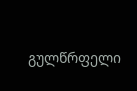გულწრფელი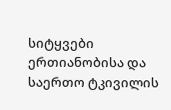სიტყვები ერთიანობისა და საერთო ტკივილის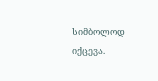სიმბოლოდ იქცევა.